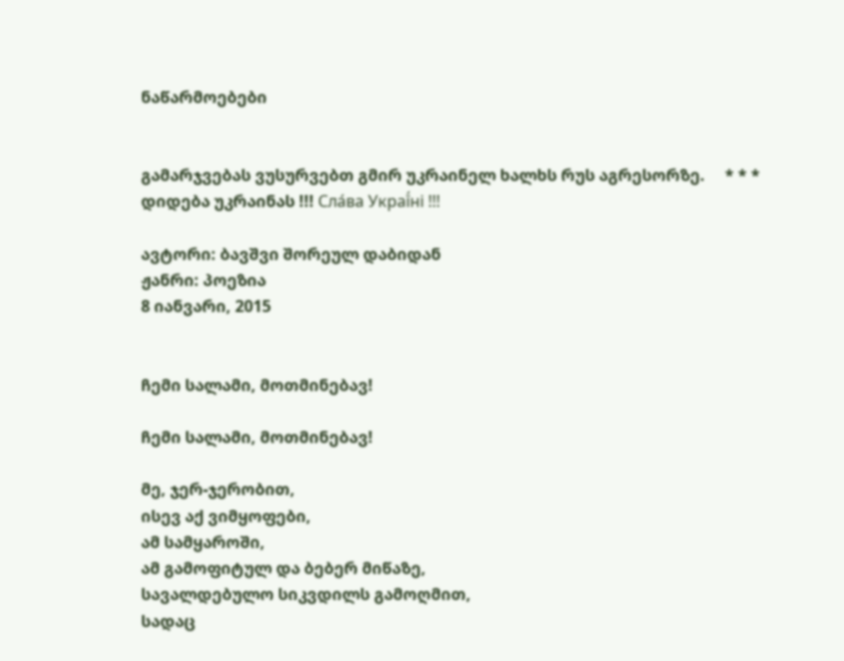ნაწარმოებები


გამარჯვებას ვუსურვებთ გმირ უკრაინელ ხალხს რუს აგრესორზე.     * * *     დიდება უკრაინას !!! Сла́ва Украї́ні !!!

ავტორი: ბავშვი შორეულ დაბიდან
ჟანრი: პოეზია
8 იანვარი, 2015


ჩემი სალამი, მოთმინებავ!

ჩემი სალამი, მოთმინებავ!

მე, ჯერ-ჯერობით,
ისევ აქ ვიმყოფები,
ამ სამყაროში,
ამ გამოფიტულ და ბებერ მიწაზე,
სავალდებულო სიკვდილს გამოღმით,
სადაც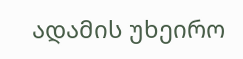ადამის უხეირო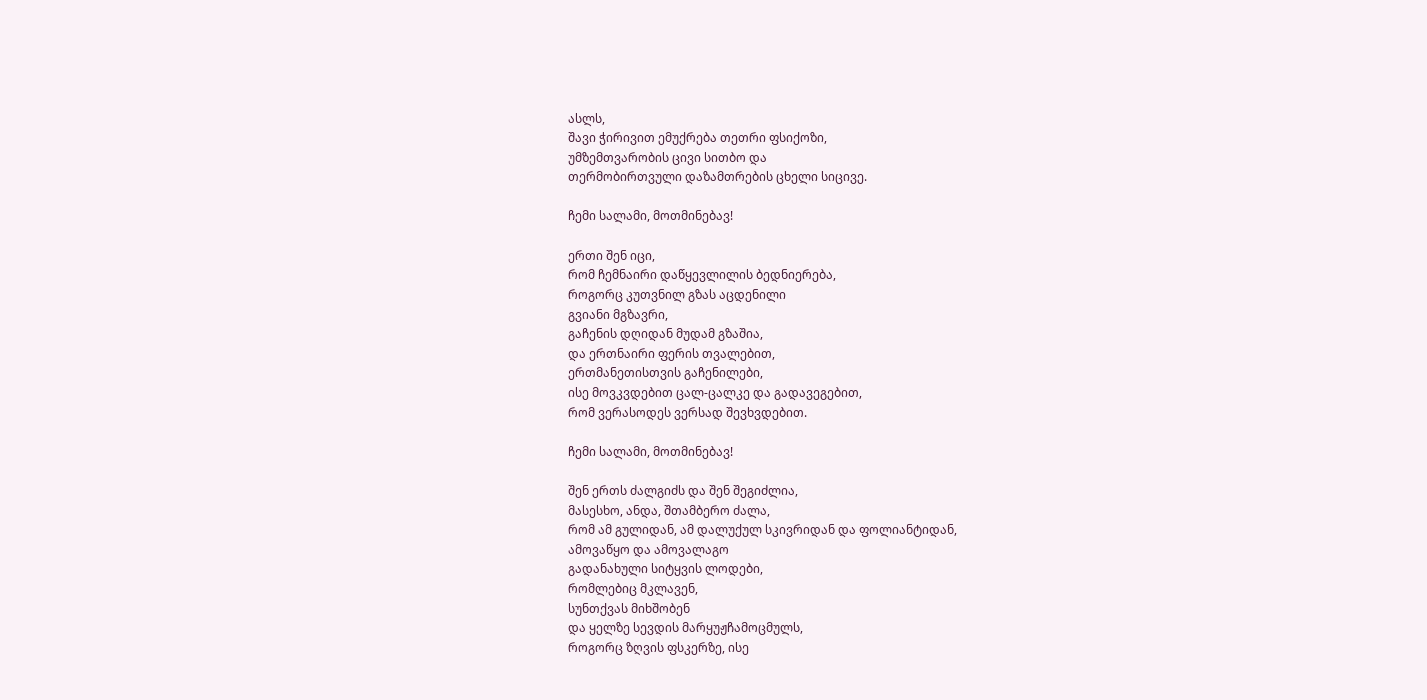ასლს,
შავი ჭირივით ემუქრება თეთრი ფსიქოზი,
უმზემთვარობის ცივი სითბო და
თერმობირთვული დაზამთრების ცხელი სიცივე.

ჩემი სალამი, მოთმინებავ!

ერთი შენ იცი,
რომ ჩემნაირი დაწყევლილის ბედნიერება,
როგორც კუთვნილ გზას აცდენილი
გვიანი მგზავრი,
გაჩენის დღიდან მუდამ გზაშია,
და ერთნაირი ფერის თვალებით,
ერთმანეთისთვის გაჩენილები,
ისე მოვკვდებით ცალ-ცალკე და გადავეგებით,
რომ ვერასოდეს ვერსად შევხვდებით.

ჩემი სალამი, მოთმინებავ!

შენ ერთს ძალგიძს და შენ შეგიძლია,
მასესხო, ანდა, შთამბერო ძალა,
რომ ამ გულიდან, ამ დალუქულ სკივრიდან და ფოლიანტიდან,
ამოვაწყო და ამოვალაგო
გადანახული სიტყვის ლოდები,
რომლებიც მკლავენ,
სუნთქვას მიხშობენ
და ყელზე სევდის მარყუჟჩამოცმულს,
როგორც ზღვის ფსკერზე, ისე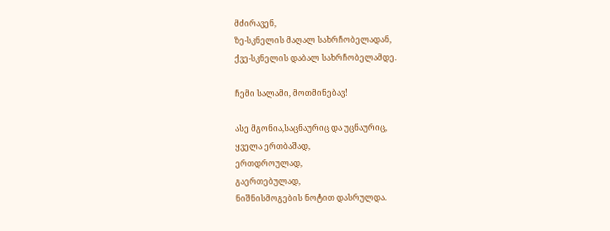მძირავენ,
ზე-სკნელის მაღალ სახრჩობელადან,
ქვე-სკნელის დაბალ სახრჩობელამდე.

ჩემი სალამი, მოთმინებავ!

ასე მგონია,საცნაურიც და უცნაურიც,
ყველა ერთბაშად,
ერთდროულად,
გაერთებულად,
ნიშნისმოგების ნოტით დასრულდა.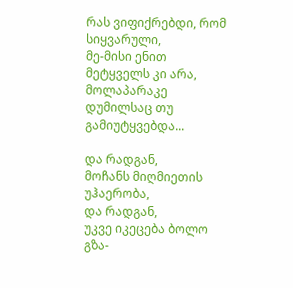რას ვიფიქრებდი, რომ სიყვარული,
მე-მისი ენით მეტყველს კი არა,
მოლაპარაკე დუმილსაც თუ გამიუტყვებდა...

და რადგან,
მოჩანს მიღმიეთის უჰაერობა,
და რადგან,
უკვე იკეცება ბოლო გზა-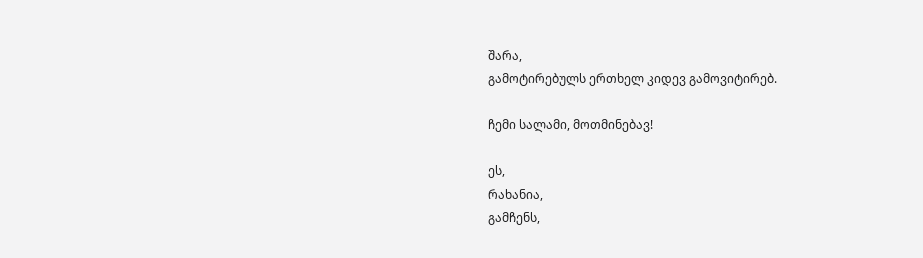შარა,
გამოტირებულს ერთხელ კიდევ გამოვიტირებ.

ჩემი სალამი, მოთმინებავ!

ეს,
რახანია,
გამჩენს,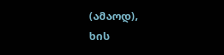(ამაოდ),
ხის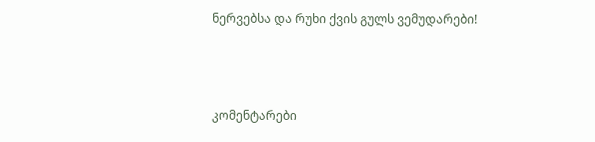ნერვებსა და რუხი ქვის გულს ვემუდარები!



კომენტარები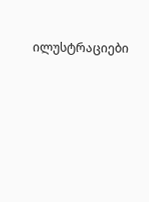ილუსტრაციები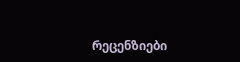რეცენზიები